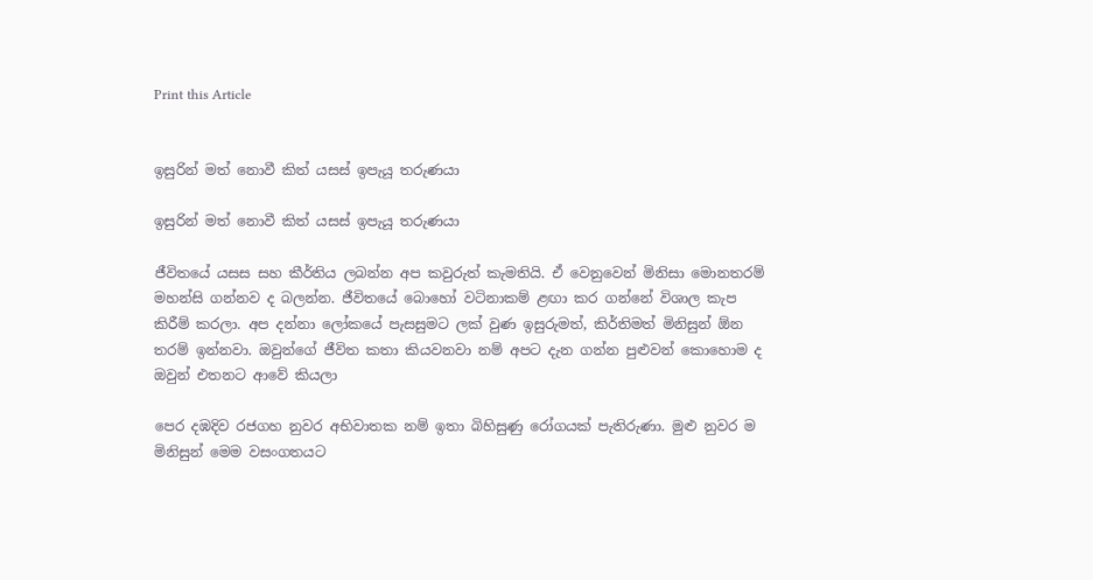Print this Article


ඉසුරින් මත් නොවී කිත් යසස් ඉපැයූ තරුණයා

ඉසුරින් මත් නොවී කිත් යසස් ඉපැයූ තරුණයා

ජීවිතයේ යසස සහ කීර්තිය ලබන්න අප කවුරුත් කැමතියි. ඒ වෙනුවෙන් මිනිසා මොනතරම් මහන්සි ගන්නව ද බලන්න. ජීවිතයේ බොහෝ වටිනාකම් ළඟා කර ගන්නේ විශාල කැප කිරීම් කරලා. අප දන්නා ලෝකයේ පැසසුමට ලක් වුණ ඉසුරුමත්, කිර්තිමත් මිනිසුන් ඕන තරම් ඉන්නවා. ඔවුන්ගේ ජීවිත කතා කියවනවා නම් අපට දැන ගන්න පුළුවන් කොහොම ද ඔවුන් එතනට ආවේ කියලා

පෙර දඹදිව රජගහ නුවර අභිවාතක නම් ඉතා බිහිසුණු රෝගයක් පැතිරුණා. මුළු නුවර ම මිනිසුන් මෙම වසංගතයට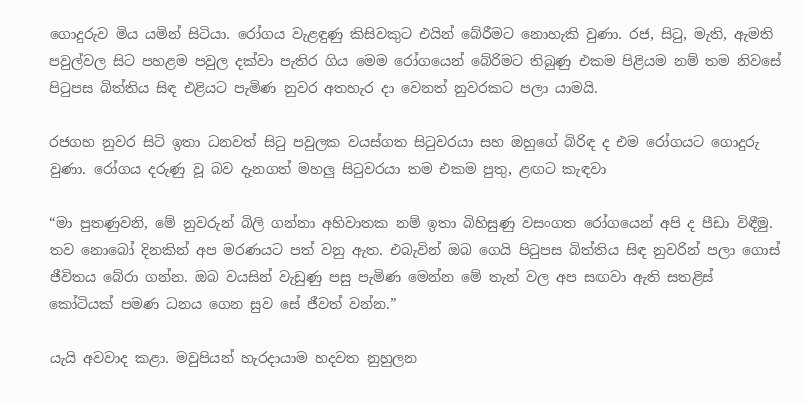ගොදුරුව මිය යමින් සිටියා. රෝගය වැළඳුණු කිසිවකුට එයින් බේරීමට නොහැකි වුණා. රජ, සිටු, මැති, ඇමති පවුල්වල සිට පහළම පවුල දක්වා පැතිර ගිය මෙම රෝගයෙන් බේරිමට තිබුණු එකම පිළියම නම් තම නිවසේ පිටුපස බිත්තිය සිඳ එළියට පැමිණ නුවර අතහැර දා වෙනත් නුවරකට පලා යාමයි.

රජගහ නුවර සිටි ඉතා ධනවත් සිටු පවුලක වයස්ගත සිටුවරයා සහ ඔහුගේ බිරිඳ ද එම රෝගයට ගොදුරු වුණා. රෝගය දරුණු වූ බව දැනගත් මහලු සිටුවරයා තම එකම පුතු, ළඟට කැඳවා

“මා පුතණුවනි, මේ නුවරුන් බිලි ගන්නා අහිවාතක නම් ඉතා බිහිසුණු වසංගත රෝගයෙන් අපි ද පීඩා විඳීමු. තව නොබෝ දිනකින් අප මරණයට පත් වනු ඇත. එබැවින් ඔබ ගෙයි පිටුපස බිත්තිය සිඳ නුවරින් පලා ගොස් ජීවිතය බේරා ගන්න. ඔබ වයසින් වැඩුණු පසු පැමිණ මෙන්න මේ තැන් වල අප සඟවා ඇති සතළිස් කෝටියක් පමණ ධනය ගෙන සුව සේ ජීවත් වන්න.”

යැයි අවවාද කළා. මවුපියන් හැරදායාම හදවත නුහුලන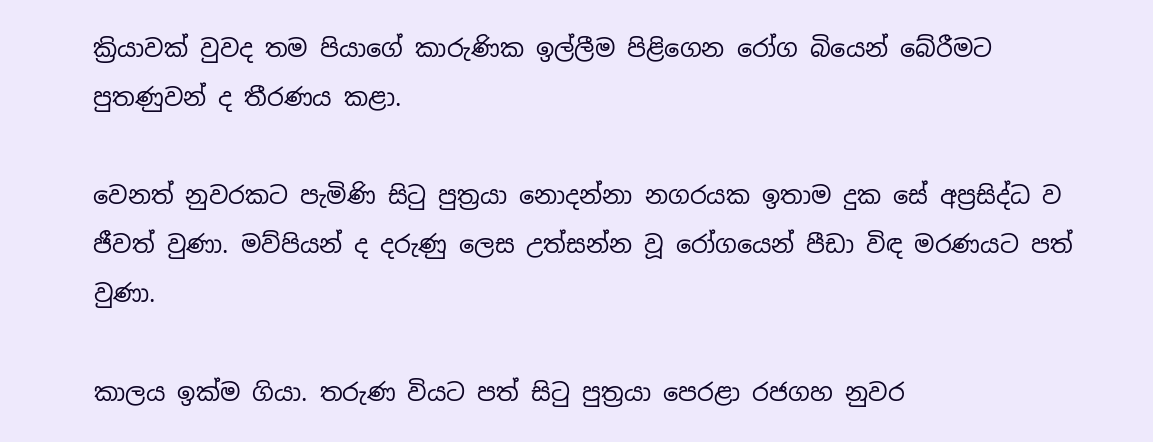ක්‍රියාවක් වුවද තම පියාගේ කාරුණික ඉල්ලීම පිළිගෙන රෝග බියෙන් බේරීමට පුතණුවන් ද තීරණය කළා.

වෙනත් නුවරකට පැමිණි සිටු පුත්‍රයා නොදන්නා නගරයක ඉතාම දුක සේ අප්‍රසිද්ධ ව ජීවත් වුණා. මව්පියන් ද දරුණු ලෙස උත්සන්න වූ රෝගයෙන් පීඩා විඳ මරණයට පත් වුණා.

කාලය ඉක්ම ගියා. තරුණ වියට පත් සිටු පුත්‍රයා පෙරළා රජගහ නුවර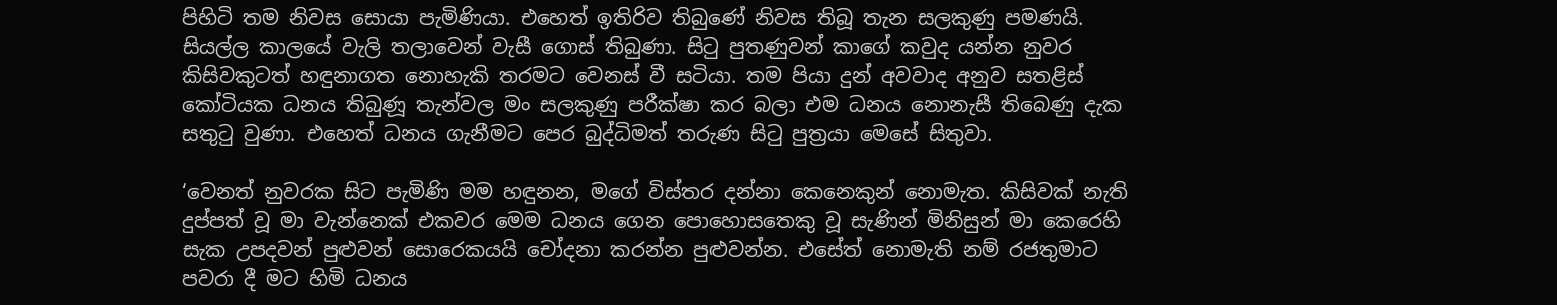පිහිටි තම නිවස සොයා පැමිණියා. එහෙත් ඉතිරිව තිබුණේ නිවස තිබූ තැන සලකුණු පමණයි. සියල්ල කාලයේ වැලි තලාවෙන් වැසී ගොස් තිබුණා. සිටු පුතණුවන් කාගේ කවුද යන්න නුවර කිසිවකුටත් හඳුනාගත නොහැකි තරමට වෙනස් වී සටියා. තම පියා දුන් අවවාද අනුව සතළිස් කෝටියක ධනය තිබුණූ තැන්වල මං සලකුණු පරීක්ෂා කර බලා එම ධනය නොනැසී තිබෙණු දැක සතුටු වුණා. එහෙත් ධනය ගැනීමට පෙර බුද්ධිමත් තරුණ සිටු පුත්‍රයා මෙසේ සිතුවා.

‘වෙනත් නුවරක සිට පැමිණි මම හඳුනන, මගේ විස්තර දන්නා කෙනෙකුන් නොමැත. කිසිවක් නැති දුප්පත් වූ මා වැන්නෙක් එකවර මෙම ධනය ගෙන පොහොසතෙකු වූ සැණින් මිනිසුන් මා කෙරෙහි සැක උපදවන් පුළුවන් සොරෙකයයි චෝදනා කරන්න පුළුවන්න. එසේත් නොමැති නම් රජතුමාට පවරා දී මට හිමි ධනය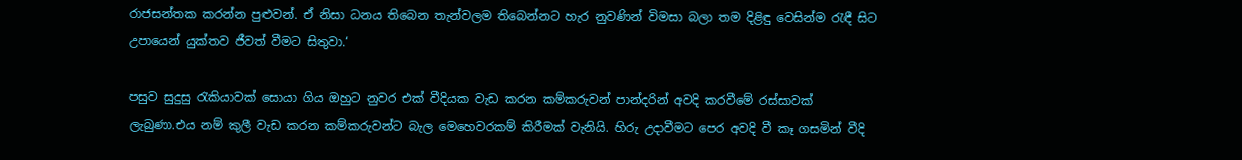රාජසන්තක කරන්න පුළුවන්. ඒ නිසා ධනය තිබෙන තැන්වලම තිබෙන්නට හැර නුවණින් විමසා බලා තම දිළිඳු වෙසින්ම රැඳී සිට උපායෙන් යුක්තව ජීවත් වීමට සිතුවා.‘

පසුව සුදුසු රැකියාවක් සොයා ගිය ඔහුට නුවර එක් වීදියක වැඩ කරන කම්කරුවන් පාන්දරින් අවදි කරවීමේ රස්සාවක් ලැබුණා.එය නම් කුලී වැඩ කරන කම්කරුවන්ට බැල මෙහෙවරකම් කිරීමක් වැනියි. හිරු උදාවීමට පෙර අවදි වී කෑ ගසමින් වීදි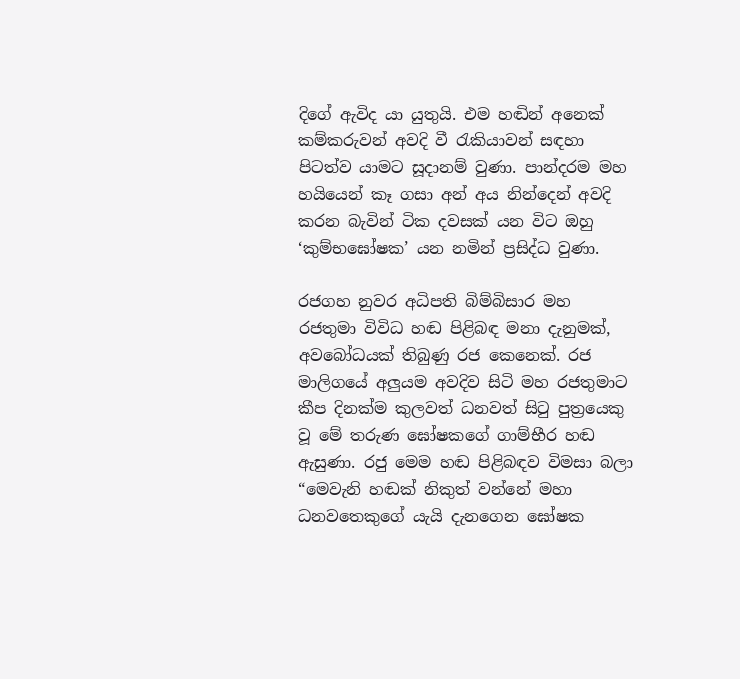දිගේ ඇවිද යා යුතුයි. එම හඬින් අනෙක් කම්කරුවන් අවදි වී රැකියාවන් සඳහා පිටත්ව යාමට සූදානම් වුණා. පාන්දරම මහ හයියෙන් කෑ ගසා අන් අය නින්දෙන් අවදි කරන බැවින් ටික දවසක් යන විට ඔහු ‘කුම්භඝෝෂක’ යන නමින් ප්‍රසිද්ධ වුණා.

රජගහ නුවර අධිපති බිම්බිසාර මහ රජතුමා විවිධ හඬ පිළිබඳ මනා දැනුමක්, අවබෝධයක් තිබුණු රජ කෙනෙක්. රජ මාලිගයේ අලුයම අවදිව සිටි මහ රජතුමාට කීප දිනක්ම කුලවත් ධනවත් සිටු පුත්‍රයෙකු වූ මේ තරුණ ඝෝෂකගේ ගාම්භීර හඬ ඇසුණා. රජු මෙම හඬ පිළිබඳව විමසා බලා “මෙවැනි හඬක් නිකුත් වන්නේ මහා ධනවතෙකුගේ යැයි දැනගෙන ඝෝෂක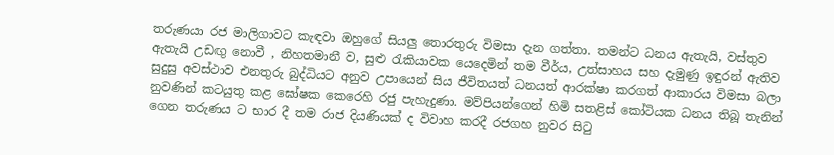තරුණයා රජ මාලිගාවට කැඳවා ඔහුගේ සියලු තොරතුරු විමසා දැන ගත්තා. තමන්ට ධනය ඇතැයි, වස්තුව ඇතැයි උඩඟු නොවී , නිහතමානී ව, සුළු රැකියාවක යෙදෙමින් තම වීර්ය, උත්සාහය සහ දැමුණු ඉඳුරන් ඇතිව සුදුසු අවස්ථාව එනතුරු බුද්ධියට අනුව උපායෙන් සිය ජීවිතයත් ධනයත් ආරක්ෂා කරගත් ආකාරය විමසා බලා නුවණින් කටයුතු කළ ඝෝෂක කෙරෙහි රජු පැහැදුණා. මව්පියන්ගෙන් හිමි සතළිස් කෝටියක ධනය තිබූ තැනින් ගෙන තරුණය ට භාර දී තම රාජ දියණියක් ද විවාහ කරදී රජගහ නුවර සිටු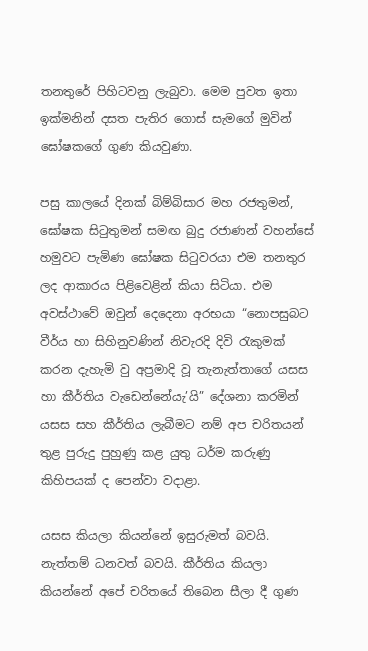තනතුරේ පිහිටවනු ලැබුවා. මෙම පුවත ඉතා ඉක්මනින් දසත පැතිර ගොස් සැමගේ මුවින් ඝෝෂකගේ ගුණ කියවුණා.

පසු කාලයේ දිනක් බිම්බිසාර මහ රජතුමන්, ඝෝෂක සිටුතුමන් සමඟ බුදු රජාණන් වහන්සේ හමුවට පැමිණ ඝෝෂක සිටුවරයා එම තනතුර ලද ආකාරය පිළිවෙළින් කියා සිටියා. එම අවස්ථාවේ ඔවුන් දෙදෙනා අරභයා “නොපසුබට වීර්ය හා සිහිනුවණින් නිවැරදි දිවි රැකුමක් කරන දැහැමි වු අප්‍රමාදි වූ තැනැත්තාගේ යසස හා කීර්තිය වැඩෙන්නේයැ’යි” දේශනා කරමින් යසස සහ කීර්තිය ලැබීමට නම් අප චරිතයන් තුළ පුරුදු පුහුණු කළ යුතු ධර්ම කරුණු කිහිපයක් ද පෙන්වා වදාළා.

යසස කියලා කියන්නේ ඉසුරුමත් බවයි. නැත්තම් ධනවත් බවයි. කීර්තිය කියලා කියන්නේ අපේ චරිතයේ තිබෙන සීලා දී ගුණ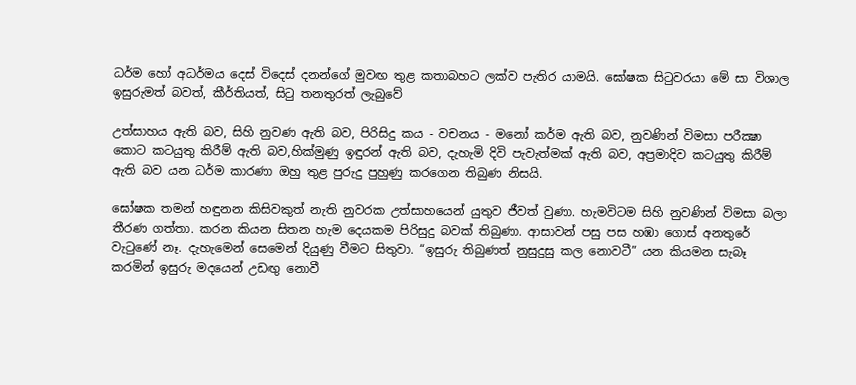ධර්ම හෝ අධර්මය දෙස් විදෙස් දනන්ගේ මුවඟ තුළ කතාබහට ලක්ව පැතිර යාමයි. ඝෝෂක සිටුවරයා මේ සා විශාල ඉසුරුමත් බවත්, කීර්තියත්, සිටු තනතුරත් ලැබුවේ

උත්සාහය ඇති බව, සිහි නුවණ ඇති බව, පිරිසිදු කය - වචනය - මනෝ කර්ම ඇති බව, නුවණින් විමසා පරීක්‍ෂා කොට කටයුතු කිරීම් ඇති බව,හික්මුණු ඉඳුරන් ඇති බව, දැහැමි දිවි පැවැත්මක් ඇති බව, අප්‍රමාදිව කටයුතු කිරීම් ඇති බව යන ධර්ම කාරණා ඔහු තුළ පුරුදු පුහුණු කරගෙන තිබුණ නිසයි.

ඝෝෂක තමන් හඳුනන කිසිවකුත් නැති නුවරක උත්සාහයෙන් යුතුව ජීවත් වුණා. හැමවිටම සිහි නුවණින් විමසා බලා තීරණ ගත්තා. කරන කියන සිතන හැම දෙයකම පිරිසුදු බවක් තිබුණා. ආසාවන් පසු පස හඹා ගොස් අනතුරේ වැටුණේ නෑ. දැහැමෙන් සෙමෙන් දියුණු වීමට සිතුවා. “ඉසුරු තිබුණත් නුසුදුසු කල නොවටී” යන කියමන සැබෑ කරමින් ඉසුරු මදයෙන් උඩඟු නොවී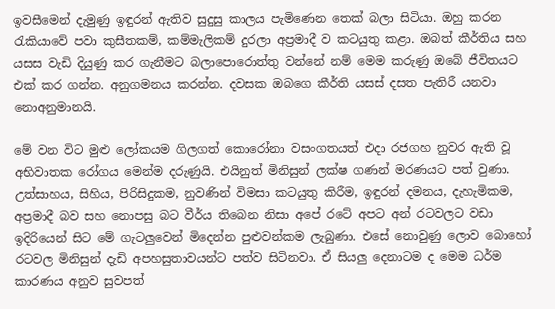ඉවසීමෙන් දැමුණු ඉඳුරන් ඇතිව සුදුසු කාලය පැමිණෙන තෙක් බලා සිටියා. ඔහු කරන රැකියාවේ පවා කුසීතකම්, කම්මැලිකම් දුරලා අප්‍රමාදී ව කටයුතු කළා. ඔබත් කීර්තිය සහ යසස වැඩි දියුණු කර ගැනීමට බලාපොරොත්තු වන්නේ නම් මෙම කරුණු ඔබේ ජීවිතයට එක් කර ගන්න. අනුගමනය කරන්න. දවසක ඔබගෙ කීර්ති යසස් දසත පැතිරී යනවා නොඅනුමානයි.

මේ වන විට මුළු ලෝකයම ගිලගත් කොරෝනා වසංගතයත් එදා රජගහ නුවර ඇති වූ අභිවාතක රෝගය මෙන්ම දරුණුයි. එයිනුත් මිනිසුන් ලක්ෂ ගණන් මරණයට පත් වුණා. උත්සාහය, සිහිය, පිරිසිදුකම, නුවණින් විමසා කටයුතු කිරීම, ඉඳුරන් දමනය, දැහැමිකම, අප්‍රමාදී බව සහ නොපසු බට වීර්ය තිබෙන නිසා අපේ රටේ අපට අන් රටවලට වඩා ඉදිරියෙන් සිට මේ ගැටලුවෙන් මිදෙන්න පුළුවන්කම ලැබුණා. එසේ නොවුණු ලොව බොහෝ රටවල මිනිසුන් දැඩි අපහසුතාවයන්ට පත්ව සිටිනවා. ඒ සියලු දෙනාටම ද මෙම ධර්ම කාරණය අනුව සුවපත්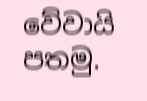වේවායි පතමු.